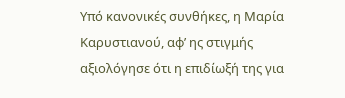Υπό κανονικές συνθήκες, η Μαρία Καρυστιανού, αφ’ ης στιγμής αξιολόγησε ότι η επιδίωξή της για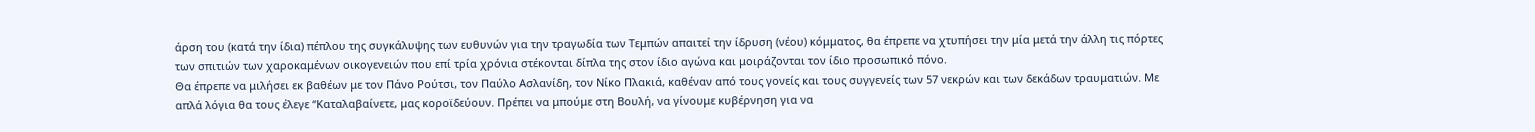άρση του (κατά την ίδια) πέπλου της συγκάλυψης των ευθυνών για την τραγωδία των Τεμπών απαιτεί την ίδρυση (νέου) κόμματος, θα έπρεπε να χτυπήσει την μία μετά την άλλη τις πόρτες των σπιτιών των χαροκαμένων οικογενειών που επί τρία χρόνια στέκονται δίπλα της στον ίδιο αγώνα και μοιράζονται τον ίδιο προσωπικό πόνο.
Θα έπρεπε να μιλήσει εκ βαθέων με τον Πάνο Ρούτσι, τον Παύλο Ασλανίδη, τον Νίκο Πλακιά, καθέναν από τους γονείς και τους συγγενείς των 57 νεκρών και των δεκάδων τραυματιών. Με απλά λόγια θα τους έλεγε “Καταλαβαίνετε, μας κοροϊδεύουν. Πρέπει να μπούμε στη Βουλή, να γίνουμε κυβέρνηση για να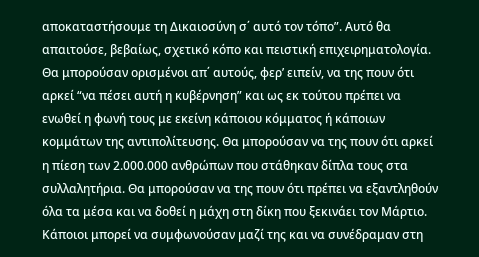αποκαταστήσουμε τη Δικαιοσύνη σ΄ αυτό τον τόπο”. Αυτό θα απαιτούσε, βεβαίως, σχετικό κόπο και πειστική επιχειρηματολογία.
Θα μπορούσαν ορισμένοι απ΄ αυτούς, φερ’ ειπείν, να της πουν ότι αρκεί “να πέσει αυτή η κυβέρνηση” και ως εκ τούτου πρέπει να ενωθεί η φωνή τους με εκείνη κάποιου κόμματος ή κάποιων κομμάτων της αντιπολίτευσης. Θα μπορούσαν να της πουν ότι αρκεί η πίεση των 2.000.000 ανθρώπων που στάθηκαν δίπλα τους στα συλλαλητήρια. Θα μπορούσαν να της πουν ότι πρέπει να εξαντληθούν όλα τα μέσα και να δοθεί η μάχη στη δίκη που ξεκινάει τον Μάρτιο. Κάποιοι μπορεί να συμφωνούσαν μαζί της και να συνέδραμαν στη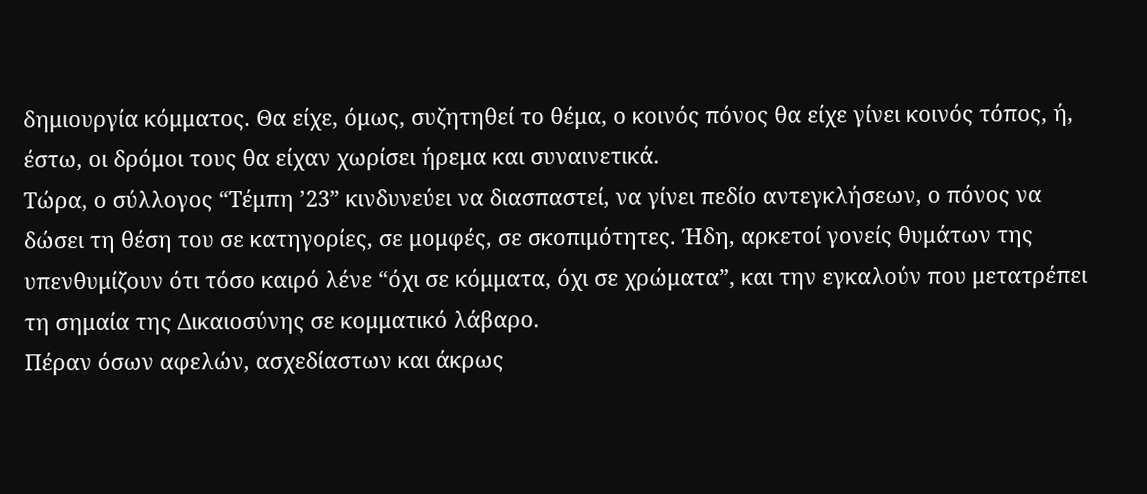δημιουργία κόμματος. Θα είχε, όμως, συζητηθεί το θέμα, ο κοινός πόνος θα είχε γίνει κοινός τόπος, ή, έστω, οι δρόμοι τους θα είχαν χωρίσει ήρεμα και συναινετικά.
Τώρα, ο σύλλογος “Τέμπη ’23” κινδυνεύει να διασπαστεί, να γίνει πεδίο αντεγκλήσεων, ο πόνος να δώσει τη θέση του σε κατηγορίες, σε μομφές, σε σκοπιμότητες. Ήδη, αρκετοί γονείς θυμάτων της υπενθυμίζουν ότι τόσο καιρό λένε “όχι σε κόμματα, όχι σε χρώματα”, και την εγκαλούν που μετατρέπει τη σημαία της Δικαιοσύνης σε κομματικό λάβαρο.
Πέραν όσων αφελών, ασχεδίαστων και άκρως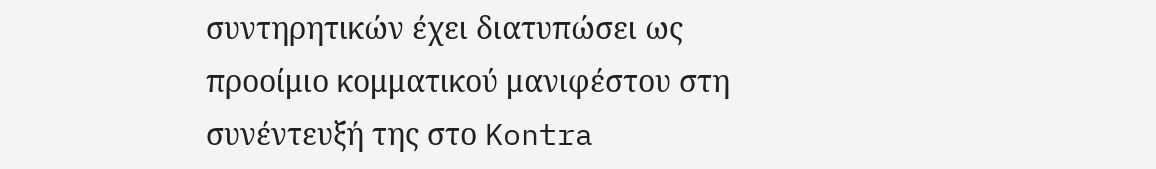συντηρητικών έχει διατυπώσει ως προοίμιο κομματικού μανιφέστου στη συνέντευξή της στο Kontra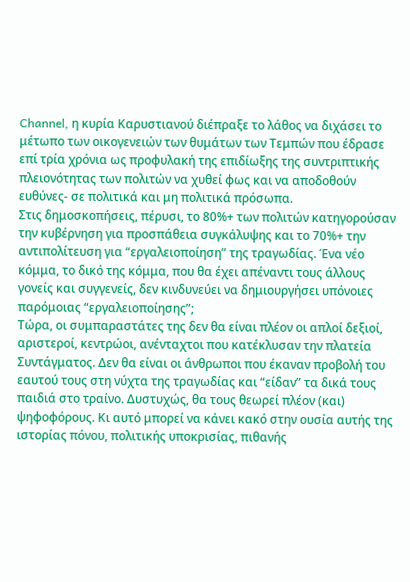Channel, η κυρία Καρυστιανού διέπραξε το λάθος να διχάσει το μέτωπο των οικογενειών των θυμάτων των Τεμπών που έδρασε επί τρία χρόνια ως προφυλακή της επιδίωξης της συντριπτικής πλειονότητας των πολιτών να χυθεί φως και να αποδοθούν ευθύνες- σε πολιτικά και μη πολιτικά πρόσωπα.
Στις δημοσκοπήσεις, πέρυσι, το 80%+ των πολιτών κατηγορούσαν την κυβέρνηση για προσπάθεια συγκάλυψης και το 70%+ την αντιπολίτευση για “εργαλειοποίηση” της τραγωδίας. Ένα νέο κόμμα, το δικό της κόμμα, που θα έχει απέναντι τους άλλους γονείς και συγγενείς, δεν κινδυνεύει να δημιουργήσει υπόνοιες παρόμοιας “εργαλειοποίησης”;
Τώρα, οι συμπαραστάτες της δεν θα είναι πλέον οι απλοί δεξιοί, αριστεροί, κεντρώοι, ανένταχτοι που κατέκλυσαν την πλατεία Συντάγματος. Δεν θα είναι οι άνθρωποι που έκαναν προβολή του εαυτού τους στη νύχτα της τραγωδίας και “είδαν” τα δικά τους παιδιά στο τραίνο. Δυστυχώς, θα τους θεωρεί πλέον (και) ψηφοφόρους. Κι αυτό μπορεί να κάνει κακό στην ουσία αυτής της ιστορίας πόνου, πολιτικής υποκρισίας, πιθανής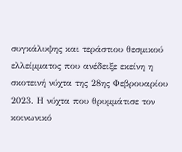συγκάλυψης και τεράστιου θεσμικού ελλείμματος που ανέδειξε εκείνη η σκοτεινή νύχτα της 28ης Φεβρουαρίου 2023. Η νύχτα που θρυμμάτισε τον κοινωνικό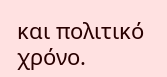και πολιτικό χρόνο.